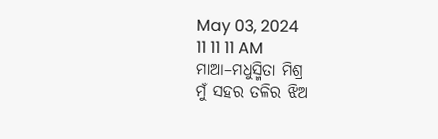May 03, 2024
11 11 11 AM
ମାଆ–ମଧୁସ୍ମିତା ମିଶ୍ର
ମୁଁ ସହର ତଳିର ଝିଅ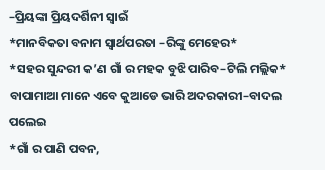–ପ୍ରିୟଙ୍କା ପ୍ରିୟଦର୍ଶିନୀ ସ୍ବାଇଁ
*ମାନବିକତା ବନାମ ସ୍ୱାର୍ଥପରତା –ରିଙ୍କୁ ମେହେର*
*ସହର ସୁନ୍ଦରୀ କ’ଣ ଗାଁ ର ମହକ ବୁଝି ପାରିବ–ଟିଲି ମଲ୍ଲିକ*
ବାପାମାଆ ମାନେ ଏବେ କୁଆଡେ ଭାରି ଅଦରକାରୀ–ବାଦଲ ପଲେଇ
*ଗାଁ ର ପାଣି ପବନ,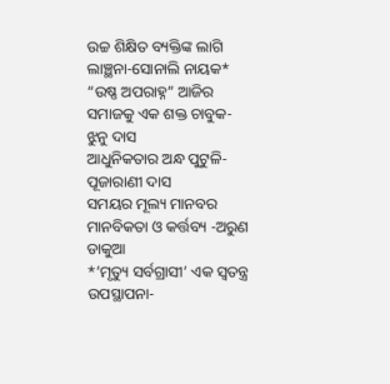ଉଚ୍ଚ ଶିକ୍ଷିତ ବ୍ୟକ୍ତିଙ୍କ ଲାଗି ଲାଞ୍ଛନା-ସୋନାଲି ନାୟକ*
“ଉଷ୍ଣ ଅପରାହ୍ନ” ଆଜିର ସମାଜକୁ ଏକ ଶକ୍ତ ଚାବୁକ- ଝୁନୁ ଦାସ
ଆଧୁନିକତାର ଅନ୍ଧ ପୁଟୁଳି-ପୂଜାରାଣୀ ଦାସ
ସମୟର ମୂଲ୍ୟ ମାନବର ମାନବିକତା ଓ କର୍ତ୍ତବ୍ୟ -ଅରୁଣ ଡାକୁଆ
*’ମୃତ୍ୟୁ ସର୍ବଗ୍ରାସୀ’ ଏକ ସ୍ୱତନ୍ତ୍ର ଉପସ୍ଥାପନା-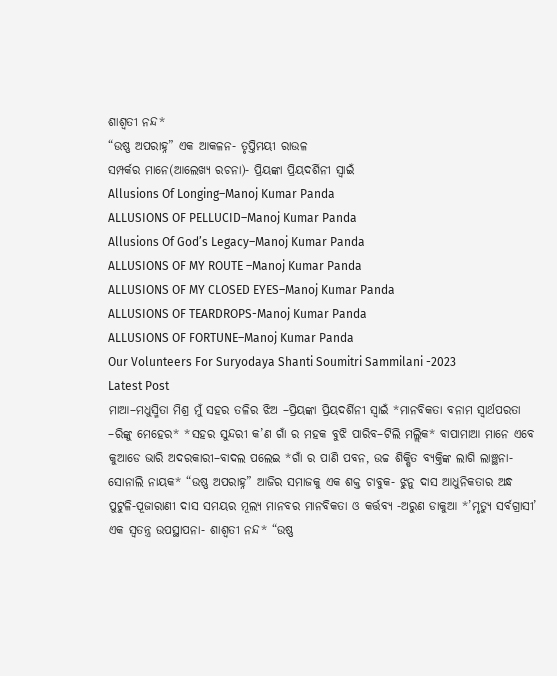ଶାଶ୍ଵତୀ ନନ୍ଦ*
“ଉଷ୍ଣ ଅପରାହ୍ନ” ଏକ ଆକଳନ- ତୃପ୍ତିମୟୀ ରାଉଳ
ସମ୍ପର୍କର ମାନେ(ଆଲେଖ୍ୟ ରଚନା)- ପ୍ରିୟଙ୍କା ପ୍ରିୟଦର୍ଶିନୀ ସ୍ୱାଇଁ
Allusions Of Longing–Manoj Kumar Panda
ALLUSIONS OF PELLUCID–Manoj Kumar Panda
Allusions Of God’s Legacy–Manoj Kumar Panda
ALLUSIONS OF MY ROUTE –Manoj Kumar Panda
ALLUSIONS OF MY CLOSED EYES–Manoj Kumar Panda
ALLUSIONS OF TEARDROPS-Manoj Kumar Panda
ALLUSIONS OF FORTUNE–Manoj Kumar Panda
Our Volunteers For Suryodaya Shanti Soumitri Sammilani -2023
Latest Post
ମାଆ–ମଧୁସ୍ମିତା ମିଶ୍ର ମୁଁ ସହର ତଳିର ଝିଅ –ପ୍ରିୟଙ୍କା ପ୍ରିୟଦର୍ଶିନୀ ସ୍ବାଇଁ *ମାନବିକତା ବନାମ ସ୍ୱାର୍ଥପରତା –ରିଙ୍କୁ ମେହେର* *ସହର ସୁନ୍ଦରୀ କ’ଣ ଗାଁ ର ମହକ ବୁଝି ପାରିବ–ଟିଲି ମଲ୍ଲିକ* ବାପାମାଆ ମାନେ ଏବେ କୁଆଡେ ଭାରି ଅଦରକାରୀ–ବାଦଲ ପଲେଇ *ଗାଁ ର ପାଣି ପବନ, ଉଚ୍ଚ ଶିକ୍ଷିତ ବ୍ୟକ୍ତିଙ୍କ ଲାଗି ଲାଞ୍ଛନା-ସୋନାଲି ନାୟକ* “ଉଷ୍ଣ ଅପରାହ୍ନ” ଆଜିର ସମାଜକୁ ଏକ ଶକ୍ତ ଚାବୁକ- ଝୁନୁ ଦାସ ଆଧୁନିକତାର ଅନ୍ଧ ପୁଟୁଳି-ପୂଜାରାଣୀ ଦାସ ସମୟର ମୂଲ୍ୟ ମାନବର ମାନବିକତା ଓ କର୍ତ୍ତବ୍ୟ -ଅରୁଣ ଡାକୁଆ *’ମୃତ୍ୟୁ ସର୍ବଗ୍ରାସୀ’ ଏକ ସ୍ୱତନ୍ତ୍ର ଉପସ୍ଥାପନା- ଶାଶ୍ଵତୀ ନନ୍ଦ* “ଉଷ୍ଣ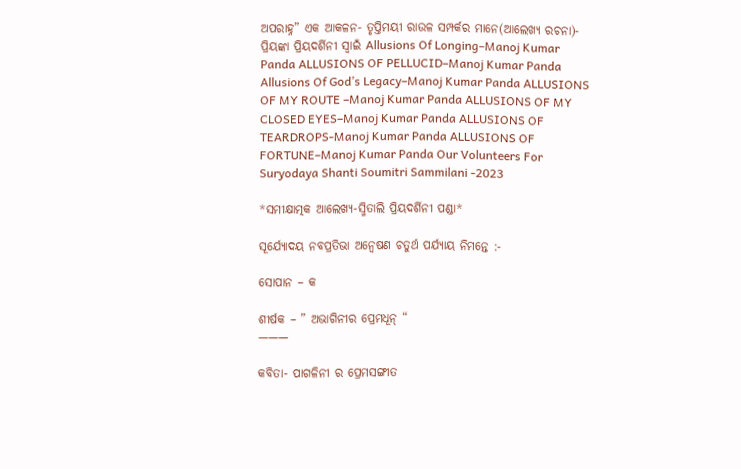ଅପରାହ୍ନ” ଏକ ଆକଳନ- ତୃପ୍ତିମୟୀ ରାଉଳ ସମ୍ପର୍କର ମାନେ(ଆଲେଖ୍ୟ ରଚନା)- ପ୍ରିୟଙ୍କା ପ୍ରିୟଦର୍ଶିନୀ ସ୍ୱାଇଁ Allusions Of Longing–Manoj Kumar Panda ALLUSIONS OF PELLUCID–Manoj Kumar Panda Allusions Of God’s Legacy–Manoj Kumar Panda ALLUSIONS OF MY ROUTE –Manoj Kumar Panda ALLUSIONS OF MY CLOSED EYES–Manoj Kumar Panda ALLUSIONS OF TEARDROPS-Manoj Kumar Panda ALLUSIONS OF FORTUNE–Manoj Kumar Panda Our Volunteers For Suryodaya Shanti Soumitri Sammilani -2023

*ସମୀକ୍ଷାତ୍ମକ ଆଲେଖ୍ୟ-ସ୍ମିତାଲି ପ୍ରିୟଦର୍ଶିନୀ ପଣ୍ଡା*

ସୂର୍ଯ୍ୟୋଦୟ ନବପ୍ରତିଭା ଅନ୍ୱେଷଣ ଚତୁର୍ଥ ପର୍ଯ୍ୟାୟ ନିମନ୍ତେ :-

ସୋପାନ – କ

ଶୀର୍ଷକ – ” ଅଭାଗିନୀର ପ୍ରେମଧୂନ୍ “
———

କବିତା- ପାଗଳିନୀ ର ପ୍ରେମସଙ୍ଗୀତ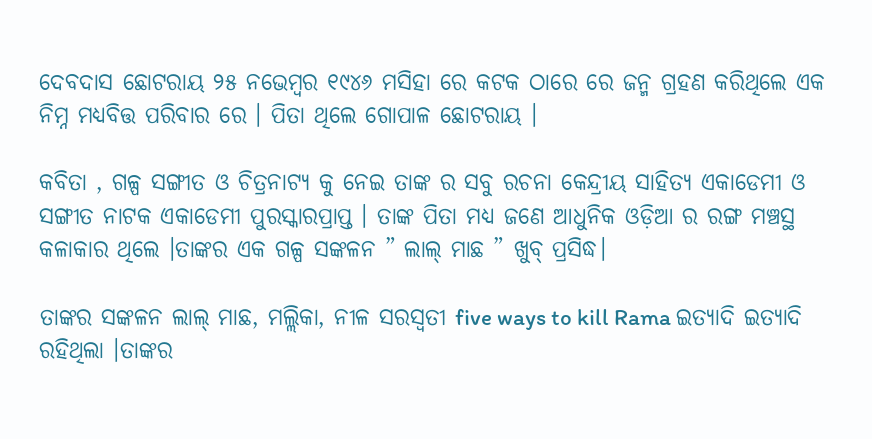ଦେବଦାସ ଛୋଟରାୟ ୨୫ ନଭେମ୍ବର ୧୯୪୬ ମସିହା ରେ କଟକ ଠାରେ ରେ ଜନ୍ମ ଗ୍ରହଣ କରିଥିଲେ ଏକ ନିମ୍ନ ମଧ୍ୟବିତ୍ତ ପରିବାର ରେ । ପିତା ଥିଲେ ଗୋପାଳ ଛୋଟରାୟ ।

କବିତା , ଗଳ୍ପ ସଙ୍ଗୀତ ଓ ଚିତ୍ରନାଟ୍ୟ କୁ ନେଇ ତାଙ୍କ ର ସବୁ ରଚନା କେନ୍ଦ୍ରୀୟ ସାହିତ୍ୟ ଏକାଡେମୀ ଓ ସଙ୍ଗୀତ ନାଟକ ଏକାଡେମୀ ପୁରସ୍କାରପ୍ରାପ୍ତ । ତାଙ୍କ ପିତା ମଧ୍ୟ ଜଣେ ଆଧୁନିକ ଓଡ଼ିଆ ର ରଙ୍ଗ ମଞ୍ଚସ୍ଥ କଳାକାର ଥିଲେ ।ତାଙ୍କର ଏକ ଗଳ୍ପ ସଙ୍କଳନ ” ଲାଲ୍ ମାଛ ” ଖୁବ୍ ପ୍ରସିଦ୍ଧ।

ତାଙ୍କର ସଙ୍କଳନ ଲାଲ୍ ମାଛ, ମଲ୍ଲିକା, ନୀଳ ସରସ୍ଵତୀ five ways to kill Rama ଇତ୍ୟାଦି ଇତ୍ୟାଦି ରହିଥିଲା ।ତାଙ୍କର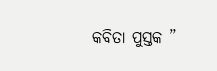କବିତା ପୁସ୍ତକ ”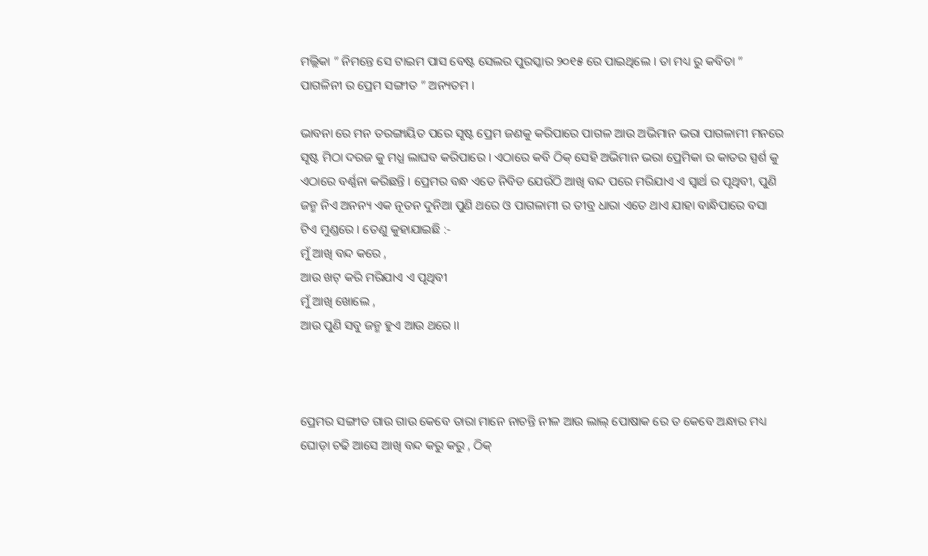ମଲ୍ଲିକା ” ନିମନ୍ତେ ସେ ଟାଇମ ପାସ ବେଷ୍ଟ ସେଲର ପୁରସ୍କାର ୨୦୧୫ ରେ ପାଇଥିଲେ । ତା ମଧ୍ୟ ରୁ କବିତା ” ପାଗଳିନୀ ର ପ୍ରେମ ସଙ୍ଗୀତ ” ଅନ୍ୟତମ ।

ଭାବନା ରେ ମନ ତରଙ୍ଗାୟିତ ପରେ ସୃଷ୍ଟ ପ୍ରେମ ଜଣକୁ କରିପାରେ ପାଗଳ ଆଉ ଅଭିମାନ ଭରା ପାଗଳାମୀ ମନରେ ସୃଷ୍ଟ ମିଠା ଦରଜ କୁ ମଧ୍ଯ ଲାଘବ କରିପାରେ । ଏଠାରେ କବି ଠିକ୍ ସେହି ଅଭିମାନ ଭରା ପ୍ରେମିକା ର କାତର ସ୍ପର୍ଶ କୁ ଏଠାରେ ବର୍ଣ୍ଣନା କରିଛନ୍ତି । ପ୍ରେମର ବନ୍ଧ ଏତେ ନିବିଡ ଯେଉଁଠି ଆଖି ବନ୍ଦ ପରେ ମରିଯାଏ ଏ ସ୍ବାର୍ଥ ର ପୃଥିବୀ, ପୁଣି ଜନ୍ମ ନିଏ ଅନନ୍ୟ ଏକ ନୂତନ ଦୁନିଆ ପୁଣି ଥରେ ଓ ପାଗଳାମୀ ର ତୀବ୍ର ଧାରା ଏତେ ଥାଏ ଯାହା ବାନ୍ଧିପାରେ ବସା ଟିଏ ମୁଣ୍ଡରେ । ତେଣୁ କୁହାଯାଇଛି :-
ମୁଁ ଆଖି ବନ୍ଦ କରେ ,
ଆଉ ଖଟ୍ କରି ମରିଯାଏ ଏ ପୃଥିବୀ
ମୁଁ ଆଖି ଖୋଲେ ,
ଆଉ ପୁଣି ସବୁ ଜନ୍ମ ହୁଏ ଆଉ ଥରେ ।।



ପ୍ରେମର ସଙ୍ଗୀତ ଗାଉ ଗାଉ କେବେ ତାରା ମାନେ ନାଚନ୍ତି ନୀଳ ଆଉ ଲାଲ୍ ପୋଷାକ ରେ ତ କେବେ ଅନ୍ଧାର ମଧ୍ୟ ଘୋଡ଼ା ଚଢି ଆସେ ଆଖି ବନ୍ଦ କରୁ କରୁ , ଠିକ୍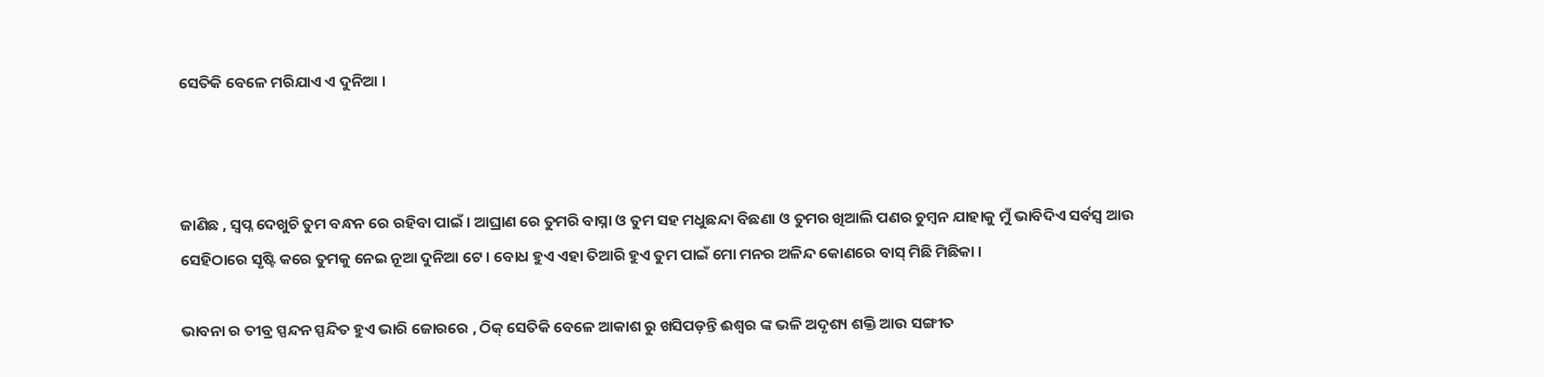ସେତିକି ବେଳେ ମରିଯାଏ ଏ ଦୁନିଆ ।



ଜାଣିଛ , ସ୍ୱପ୍ନ ଦେଖୁଚି ତୁମ ବନ୍ଧନ ରେ ରହିବା ପାଇଁ । ଆଘ୍ରାଣ ରେ ତୁମରି ବାସ୍ନା ଓ ତୁମ ସହ ମଧୁଛନ୍ଦା ବିଛଣା ଓ ତୁମର ଖିଆଲି ପଣର ଚୁମ୍ବନ ଯାହାକୁ ମୁଁ ଭାବିଦିଏ ସର୍ବସ୍ବ ଆଉ ସେହିଠାରେ ସୃଷ୍ଟି କରେ ତୁମକୁ ନେଇ ନୂଆ ଦୁନିଆ ଟେ । ବୋଧ ହୁଏ ଏହା ତିଆରି ହୁଏ ତୁମ ପାଇଁ ମୋ ମନର ଅଳିନ୍ଦ କୋଣରେ ବାସ୍ ମିଛି ମିଛିକା ।

ଭାବନା ର ତୀବ୍ର ସ୍ପନ୍ଦନ ସ୍ପନ୍ଦିତ ହୁଏ ଭାରି ଜୋରରେ , ଠିକ୍ ସେତିକି ବେଳେ ଆକାଶ ରୁ ଖସିପଡ଼ନ୍ତି ଈଶ୍ୱର ଙ୍କ ଭଳି ଅଦୃଶ୍ୟ ଶକ୍ତି ଆଉ ସଙ୍ଗୀତ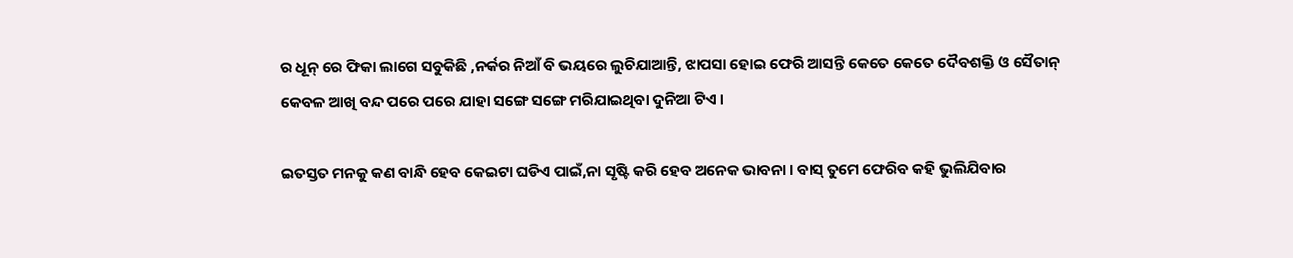ର ଧୂନ୍ ରେ ଫିକା ଲାଗେ ସବୁକିଛି ,ନର୍କର ନିଆଁ ବି ଭୟରେ ଲୁଚିଯାଆନ୍ତି, ଝାପସା ହୋଇ ଫେରି ଆସନ୍ତି କେତେ କେତେ ଦୈବଶକ୍ତି ଓ ସୈତାନ୍ କେବଳ ଆଖି ବନ୍ଦ ପରେ ପରେ ଯାହା ସଙ୍ଗେ ସଙ୍ଗେ ମରିଯାଇଥିବା ଦୁନିଆ ଟିଏ ।

ଇତସ୍ତତ ମନକୁ କଣ ବାନ୍ଧି ହେବ କେଇଟା ଘଡିଏ ପାଇଁ,ନା ସୃଷ୍ଟି କରି ହେବ ଅନେକ ଭାବନା । ବାସ୍ ତୁମେ ଫେରିବ କହି ଭୁଲିଯିବାର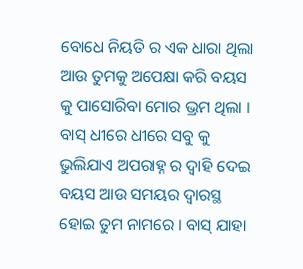ବୋଧେ ନିୟତି ର ଏକ ଧାରା ଥିଲା ଆଉ ତୁମକୁ ଅପେକ୍ଷା କରି ବୟସ କୁ ପାସୋରିବା ମୋର ଭ୍ରମ ଥିଲା । ବାସ୍ ଧୀରେ ଧୀରେ ସବୁ କୁ ଭୁଲିଯାଏ ଅପରାହ୍ନ ର ଦ୍ୱାହି ଦେଇ ବୟସ ଆଉ ସମୟର ଦ୍ଵାରସ୍ଥ ହୋଇ ତୁମ ନାମରେ । ବାସ୍ ଯାହା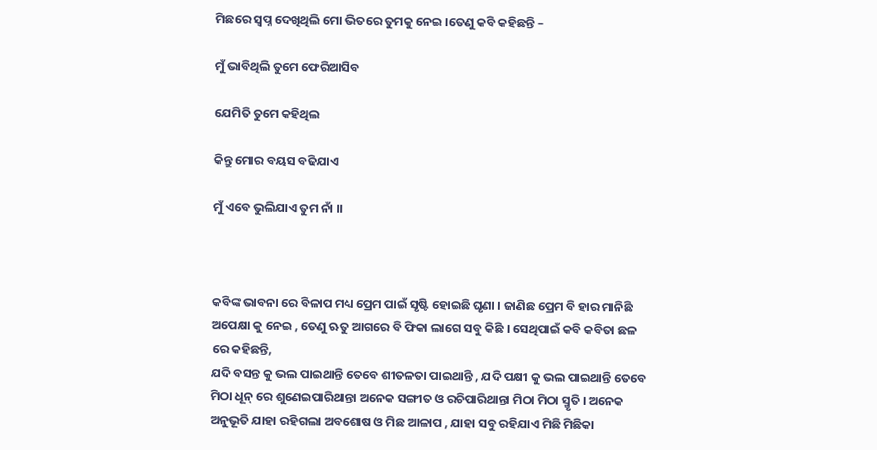ମିଛରେ ସ୍ଵପ୍ନ ଦେଖିଥିଲି ମୋ ଭିତରେ ତୁମକୁ ନେଇ ।ତେଣୁ କବି କହିଛନ୍ତି –

ମୁଁ ଭାବିଥିଲି ତୁମେ ଫେରିଆସିବ

ଯେମିତି ତୁମେ କହିଥିଲ

କିନ୍ତୁ ମୋର ବୟସ ବଢିଯାଏ

ମୁଁ ଏବେ ଭୁଲିଯାଏ ତୁମ ନାଁ ।।



କବିଙ୍କ ଭାବନା ରେ ବିଳାପ ମଧ୍ୟ ପ୍ରେମ ପାଇଁ ସୃଷ୍ଟି ହୋଇଛି ଘୃଣା । ଜାଣିଛ ପ୍ରେମ ବି ହାର ମାନିଛି ଅପେକ୍ଷା କୁ ନେଇ , ତେଣୁ ଋତୁ ଆଗରେ ବି ଫିକା ଲାଗେ ସବୁ କିଛି । ସେଥିପାଇଁ କବି କବିତା ଛଳ ରେ କହିଛନ୍ତି,
ଯଦି ବସନ୍ତ କୁ ଭଲ ପାଇଥାନ୍ତି ତେବେ ଶୀତଳତା ପାଇଥାନ୍ତି , ଯଦି ପକ୍ଷୀ କୁ ଭଲ ପାଇଥାନ୍ତି ତେବେ ମିଠା ଧୂନ୍ ରେ ଶୁଣେଇପାରିଥାନ୍ତା ଅନେକ ସଙ୍ଗୀତ ଓ ରଚିପାରିଥାନ୍ତା ମିଠା ମିଠା ସ୍ମୃତି । ଅନେକ ଅନୁଭୂତି ଯାହା ରହିଗଲା ଅବଶୋଷ ଓ ମିଛ ଆଳାପ , ଯାହା ସବୁ ରହିଯାଏ ମିଛି ମିଛିକା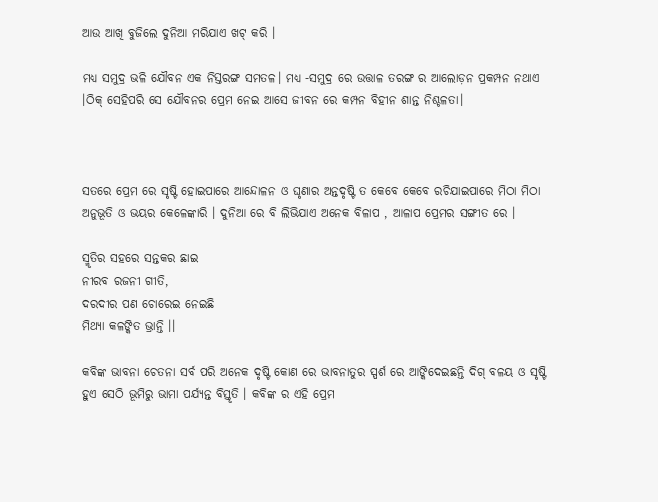ଆଉ ଆଖି ବୁଜିଲେ ଦୁନିଆ ମରିଯାଏ ଖଟ୍ କରି ।

ମଧ୍ଯ ସମୁଦ୍ର ଭଳି ଯୌବନ ଏକ ନିସ୍ତରଙ୍ଗ ସମତଳ। ମଧ୍ଯ -ସମୁଦ୍ର ରେ ଉତ୍ତାଳ ତରଙ୍ଗ ର ଆଲୋଡ଼ନ ପ୍ରକମ୍ପନ ନଥାଏ ।ଠିକ୍ ସେହିପରି ସେ ଯୌବନର ପ୍ରେମ ନେଇ ଆସେ ଜୀବନ ରେ କମ୍ପନ ବିହୀନ ଶାନ୍ତ ନିଶ୍ଚଳତା।



ସତରେ ପ୍ରେମ ରେ ସୃଷ୍ଟି ହୋଇପାରେ ଆନ୍ଦୋଳନ ଓ ଘୃଣାର ଅନ୍ତଦୃଷ୍ଟି ତ କେବେ କେବେ ରଚିଯାଇପାରେ ମିଠା ମିଠା ଅନୁଭୂତି ଓ ଭୟର କେଳେଙ୍କାରି । ଦୁନିଆ ରେ ବି ଲିଭିଯାଏ ଅନେକ ବିଳାପ , ଆଳାପ ପ୍ରେମର ସଙ୍ଗୀତ ରେ ।

ସ୍ମୃତିର ସହରେ ସନ୍ତକର ଛାଇ
ନୀରବ ରଜନୀ ଗୀତି,
ଦରଦୀର ପଣ ଚୋରେଇ ନେଇଛି
ମିଥ୍ୟା କଳଙ୍କିତ ଭ୍ରାନ୍ତି ।।

କବିଙ୍କ ଭାବନା ଚେତନା ସର୍ବ ପରି ଅନେକ ଦୃଷ୍ଟି କୋଣ ରେ ଭାବନାତୁର ସ୍ପର୍ଶ ରେ ଆଙ୍କିଦେଇଛନ୍ତି ଦିଗ୍ ବଳୟ ଓ ସୃଷ୍ଟି ହୁଏ ସେଠି ଭୂମିରୁ ଭାମା ପର୍ଯ୍ୟନ୍ତ ବିସ୍ତୃତି । କବିଙ୍କ ର ଏହି ପ୍ରେମ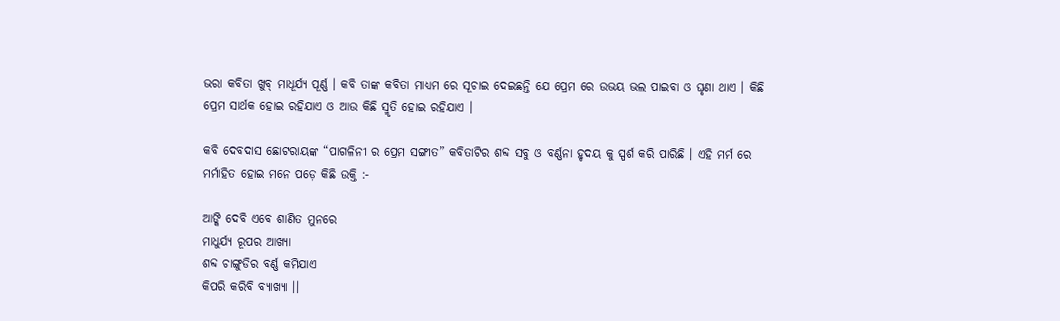ଭରା କବିତା ଖୁବ୍ ମାଧୂର୍ଯ୍ୟ ପୂର୍ଣ୍ଣ । କବି ତାଙ୍କ କବିତା ମାଧ୍ୟମ ରେ ସୂଚାଇ ଦେଇଛନ୍ତି ଯେ ପ୍ରେମ ରେ ଉଭୟ ଭଲ ପାଇବା ଓ ଘୃଣା ଥାଏ । କିଛି ପ୍ରେମ ସାର୍ଥକ ହୋଇ ରହିଯାଏ ଓ ଆଉ କିଛି ସ୍ମୃତି ହୋଇ ରହିଯାଏ ।

କବି ଦେବଦାସ ଛୋଟରାୟଙ୍କ “ପାଗଳିନୀ ର ପ୍ରେମ ସଙ୍ଗୀତ” କବିତାଟିର ଶବ୍ଦ ସବୁ ଓ ବର୍ଣ୍ଣନା ହୃଦୟ କୁ ସ୍ପର୍ଶ କରି ପାରିଛି । ଏହି ମର୍ମ ରେ ମର୍ମାହିତ ହୋଇ ମନେ ପଡ଼େ କିଛି ଉକ୍ତି :-

ଆଙ୍କି ଦେବି ଏବେ ଶାଣିତ ମୁନରେ
ମାଧୁର୍ଯ୍ଯ ରୂପର ଆଖ୍ୟା
ଶବ୍ଦ ଚାଙ୍ଗୁଡିର ବର୍ଣ୍ଣ କମିଯାଏ
କିପରି କରିବି ବ୍ୟାଖ୍ୟା ।।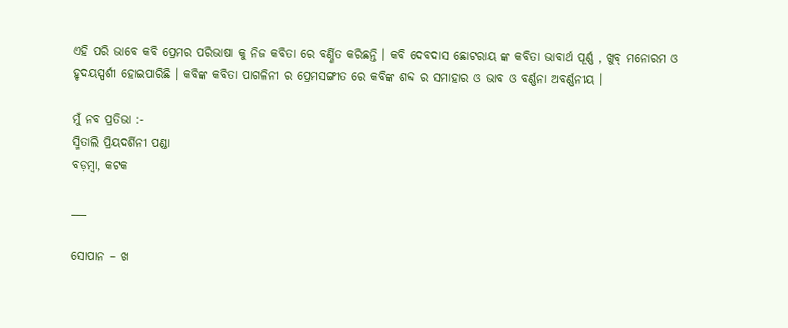ଏହି ପରି ଭାବେ କବି ପ୍ରେମର ପରିଭାଷା କୁ ନିଜ କବିତା ରେ ବର୍ଣ୍ଣିତ କରିଛନ୍ତି । କବି ଦେବଦାସ ଛୋଟରାୟ ଙ୍କ କବିତା ଭାବାର୍ଥ ପୂର୍ଣ୍ଣ , ଖୁବ୍ ମନୋରମ ଓ ହୃଦୟସ୍ପର୍ଶୀ ହୋଇପାରିଛି । କବିଙ୍କ କବିତା ପାଗଳିନୀ ର ପ୍ରେମସଙ୍ଗୀତ ରେ କବିଙ୍କ ଶବ୍ଦ ର ସମାହାର ଓ ଭାବ ଓ ବର୍ଣ୍ଣନା ଅବର୍ଣ୍ଣନୀୟ ।

ମୁଁ ନବ ପ୍ରତିଭା :-
ସ୍ମିତାଲି ପ୍ରିୟଦର୍ଶିନୀ ପଣ୍ଡା
ବଡ଼ମ୍ବା, କଟକ

___

ସୋପାନ – ଖ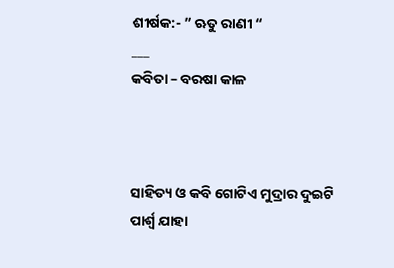ଶୀର୍ଷକ:- ” ଋତୁ ରାଣୀ “
___
କବିତା – ବରଷା କାଳ



ସାହିତ୍ୟ ଓ କବି ଗୋଟିଏ ମୁଦ୍ରାର ଦୁଇଟି ପାର୍ଶ୍ବ ଯାହା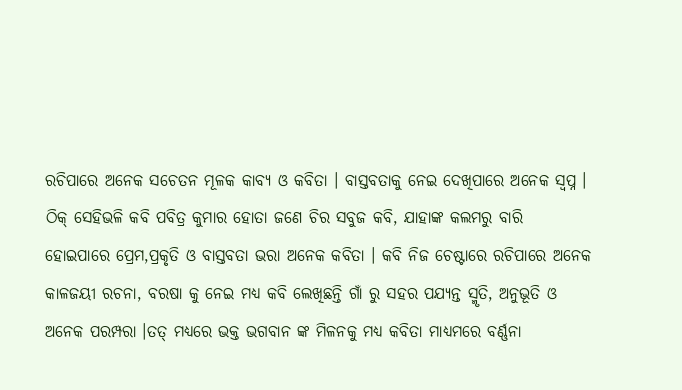ରଚିପାରେ ଅନେକ ସଚେତନ ମୂଳକ କାବ୍ୟ ଓ କବିତା । ବାସ୍ତବତାକୁ ନେଇ ଦେଖିପାରେ ଅନେକ ସ୍ବପ୍ନ । ଠିକ୍ ସେହିଭଳି କବି ପବିତ୍ର କୁମାର ହୋତା ଜଣେ ଚିର ସବୁଜ କବି, ଯାହାଙ୍କ କଲମରୁ ବାରି ହୋଇପାରେ ପ୍ରେମ,ପ୍ରକୃତି ଓ ବାସ୍ତବତା ଭରା ଅନେକ କବିତା । କବି ନିଜ ଚେଷ୍ଟାରେ ରଚିପାରେ ଅନେକ କାଳଜୟୀ ରଚନା, ବରଷା କୁ ନେଇ ମଧ୍ୟ କବି ଲେଖିଛନ୍ତି ଗାଁ ରୁ ସହର ପଯ୍ୟନ୍ତ ସ୍ମୃତି, ଅନୁଭୂତି ଓ ଅନେକ ପରମ୍ପରା ।ତତ୍ ମଧ୍ୟରେ ଭକ୍ତ ଭଗବାନ ଙ୍କ ମିଳନକୁ ମଧ୍ୟ କବିତା ମାଧ୍ୟମରେ ବର୍ଣ୍ଣନା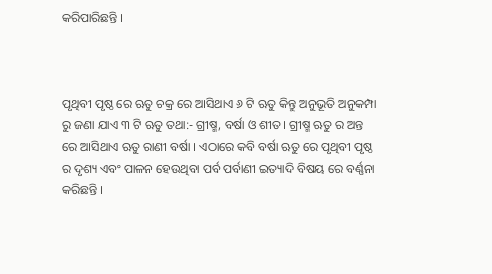କରିପାରିଛନ୍ତି ।



ପୃଥିବୀ ପୃଷ୍ଠ ରେ ଋତୁ ଚକ୍ର ରେ ଆସିଥାଏ ୬ ଟି ଋତୁ କିନ୍ତୁ ଅନୁଭୂତି ଅନୁକମ୍ପା ରୁ ଜଣା ଯାଏ ୩ ଟି ଋତୁ ତଥା:- ଗ୍ରୀଷ୍ମ, ବର୍ଷା ଓ ଶୀତ। ଗ୍ରୀଷ୍ମ ଋତୁ ର ଅନ୍ତ ରେ ଆସିଥାଏ ଋତୁ ରାଣୀ ବର୍ଷା । ଏଠାରେ କବି ବର୍ଷା ଋତୁ ରେ ପୃଥିବୀ ପୃଷ୍ଠ ର ଦୃଶ୍ୟ ଏବଂ ପାଳନ ହେଉଥିବା ପର୍ବ ପର୍ବାଣୀ ଇତ୍ୟାଦି ବିଷୟ ରେ ବର୍ଣ୍ଣନା କରିଛନ୍ତି ।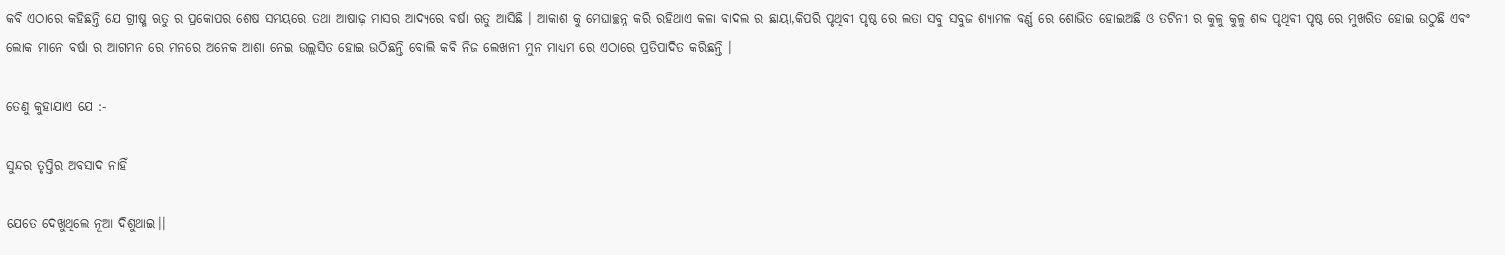କବି ଏଠାରେ କହିଛନ୍ତି ଯେ ଗ୍ରୀଷ୍ମ ଋତୁ ର ପ୍ରକୋପର ଶେଷ ସମୟରେ ତଥା ଆଷାଢ଼ ମାସର ଆଦ୍ୟରେ ବର୍ଷା ଋତୁ ଆସିଛି । ଆକାଶ କୁ ମେଘାଚ୍ଛନ୍ନ କରି ରହିଥାଏ କଳା ବାଦଲ ର ଛାୟା,କିପରି ପୃଥିବୀ ପୃଷ୍ଠ ରେ ଲତା ସବୁ ସବୁଜ ଶ୍ୟାମଳ ବର୍ଣ୍ଣ ରେ ଶୋଭିତ ହୋଇଅଛି ଓ ତଟିନୀ ର କୁଳୁ କୁଳୁ ଶବ୍ଦ ପୃଥିବୀ ପୃଷ୍ଠ ରେ ମୁଖରିତ ହୋଇ ଉଠୁଛି ଏବଂ ଲୋକ ମାନେ ବର୍ଷା ର ଆଗମନ ରେ ମନରେ ଅନେକ ଆଶା ନେଇ ଉଲ୍ଲସିତ ହୋଇ ଉଠିଛନ୍ତି ବୋଲି କବି ନିଜ ଲେଖନୀ ମୁନ ମାଧ୍ୟମ ରେ ଏଠାରେ ପ୍ରତିପାଦିତ କରିଛନ୍ତି ।

ତେଣୁ କୁହାଯାଏ ଯେ :-

ସୁନ୍ଦର ତୃପ୍ତିର ଅବସାଦ ନାହିଁ

ଯେତେ ଦେଖୁଥିଲେ ନୂଆ ଦିଶୁଥାଇ।।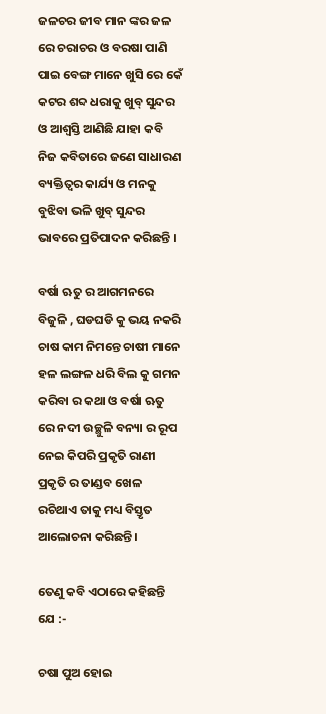ଜଳଚର ଜୀବ ମାନ ଙ୍କର ଜଳ ରେ ଚରାଚର ଓ ବରଷା ପାଣି ପାଇ ବେଙ୍ଗ ମାନେ ଖୁସି ରେ କେଁ କଟର ଶବ୍ଦ ଧରାକୁ ଖୁବ୍ ସୁନ୍ଦର ଓ ଆଶ୍ୱସ୍ତି ଆଣିଛି ଯାହା କବି ନିଜ କବିତାରେ ଜଣେ ସାଧାରଣ ବ୍ୟକ୍ତିତ୍ୱର କାର୍ଯ୍ୟ ଓ ମନକୁ ବୁଝିବା ଭଳି ଖୁବ୍ ସୁନ୍ଦର ଭାବରେ ପ୍ରତିପାଦନ କରିଛନ୍ତି ।

ବର୍ଷା ଋତୁ ର ଆଗମନରେ ବିଜୁଳି , ଘଡଘଡି କୁ ଭୟ ନକରି ଚାଷ କାମ ନିମନ୍ତେ ଚାଷୀ ମାନେ ହଳ ଲଙ୍ଗଳ ଧରି ବିଲ କୁ ଗମନ କରିବା ର କଥା ଓ ବର୍ଷା ଋତୁ ରେ ନଦୀ ଉଚ୍ଛୁଳି ବନ୍ୟା ର ରୂପ ନେଇ କିପରି ପ୍ରକୃତି ରାଣୀ ପ୍ରକୃତି ର ତାଣ୍ଡବ ଖେଳ ରଚିଥାଏ ତାକୁ ମଧ୍ୟ ବିସ୍ତୃତ ଆଲୋଚନା କରିଛନ୍ତି।

ତେଣୁ କବି ଏଠାରେ କହିଛନ୍ତି ଯେ :-

ଚଷା ପୁଅ ହୋଇ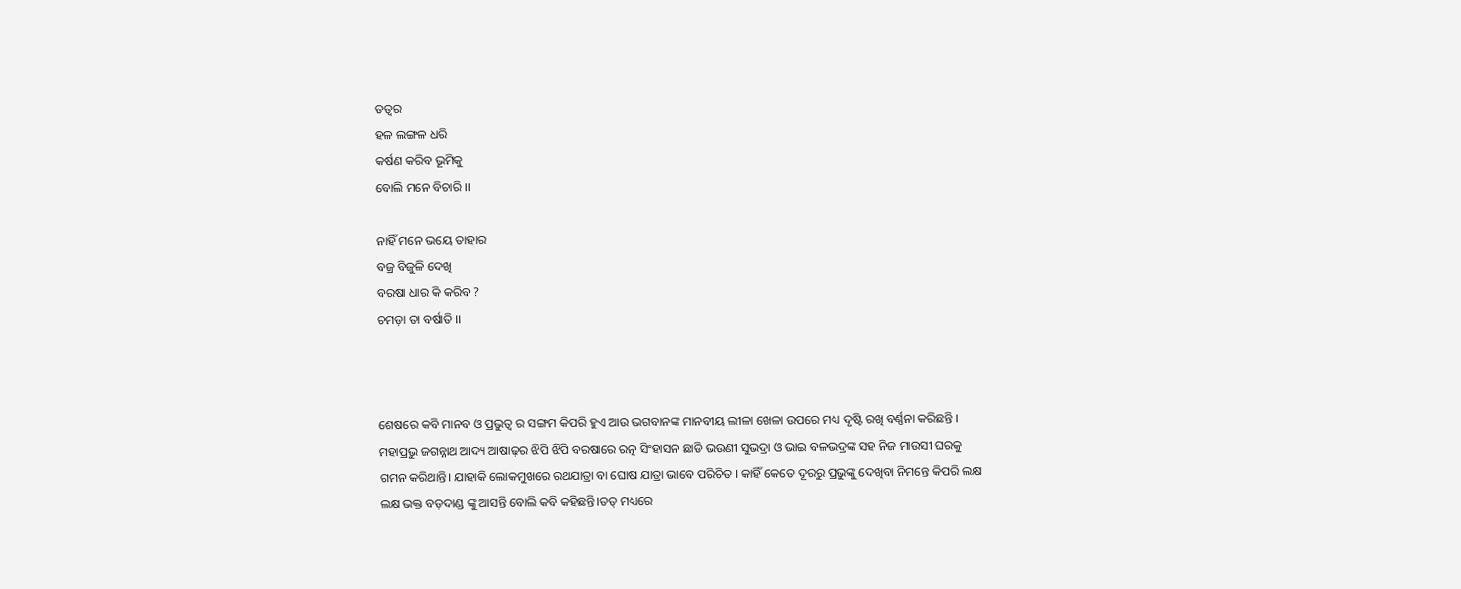ତତ୍ୱର
ହଳ ଲଙ୍ଗଳ ଧରି
କର୍ଷଣ କରିବ ଭୂମିକୁ
ବୋଲି ମନେ ବିଚାରି ।।

ନାହିଁ ମନେ ଭୟେ ତାହାର
ବଜ୍ର ବିଜୁଳି ଦେଖି
ବରଷା ଧାର କି କରିବ ?
ଚମଡ଼ା ତା ବର୍ଷାତି ।।



ଶେଷରେ କବି ମାନବ ଓ ପ୍ରଭୁତ୍ଵ ର ସଙ୍ଗମ କିପରି ହୁଏ ଆଉ ଭଗବାନଙ୍କ ମାନବୀୟ ଲୀଳା ଖେଳା ଉପରେ ମଧ୍ୟ ଦୃଷ୍ଟି ରଖି ବର୍ଣ୍ଣନା କରିଛନ୍ତି । ମହାପ୍ରଭୁ ଜଗନ୍ନାଥ ଆଦ୍ୟ ଆଷାଢ଼ର ଝିପି ଝିପି ବରଷାରେ ରତ୍ନ ସିଂହାସନ ଛାଡି ଭଉଣୀ ସୁଭଦ୍ରା ଓ ଭାଇ ବଳଭଦ୍ରଙ୍କ ସହ ନିଜ ମାଉସୀ ଘରକୁ ଗମନ କରିଥାନ୍ତି। ଯାହାକି ଲୋକମୁଖରେ ରଥଯାତ୍ରା ବା ଘୋଷ ଯାତ୍ରା ଭାବେ ପରିଚିତ । କାହିଁ କେତେ ଦୂରରୁ ପ୍ରଭୁଙ୍କୁ ଦେଖିବା ନିମନ୍ତେ କିପରି ଲକ୍ଷ ଲକ୍ଷ ଭକ୍ତ ବଡ଼ଦାଣ୍ଡ ଙ୍କୁ ଆସନ୍ତି ବୋଲି କବି କହିଛନ୍ତି।ତତ୍ ମଧ୍ୟରେ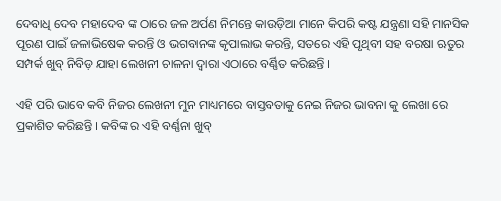ଦେବାଧି ଦେବ ମହାଦେବ ଙ୍କ ଠାରେ ଜଳ ଅର୍ପଣ ନିମନ୍ତେ କାଉଡ଼ିଆ ମାନେ କିପରି କଷ୍ଟ ଯନ୍ତ୍ରଣା ସହି ମାନସିକ ପୂରଣ ପାଇଁ ଜଳାଭିଷେକ କରନ୍ତି ଓ ଭଗବାନଙ୍କ କୃପାଲାଭ କରନ୍ତି, ସତରେ ଏହି ପୃଥିବୀ ସହ ବରଷା ଋତୁର ସମ୍ପର୍କ ଖୁବ୍ ନିବିଡ଼ ଯାହା ଲେଖନୀ ଚାଳନା ଦ୍ଵାରା ଏଠାରେ ବର୍ଣ୍ଣିତ କରିଛନ୍ତି ।

ଏହି ପରି ଭାବେ କବି ନିଜର ଲେଖନୀ ମୁନ ମାଧ୍ୟମରେ ବାସ୍ତବତାକୁ ନେଇ ନିଜର ଭାବନା କୁ ଲେଖା ରେ ପ୍ରକାଶିତ କରିଛନ୍ତି । କବିଙ୍କ ର ଏହି ବର୍ଣ୍ଣନା ଖୁବ୍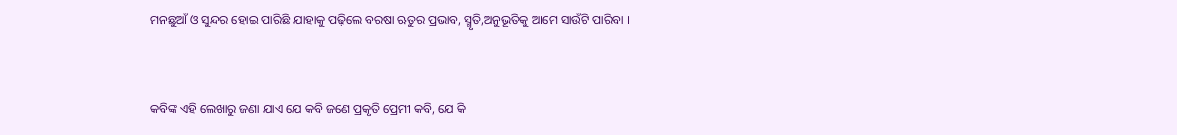ମନଛୁଆଁ ଓ ସୁନ୍ଦର ହୋଇ ପାରିଛି ଯାହାକୁ ପଢ଼ିଲେ ବରଷା ଋତୁର ପ୍ରଭାବ, ସ୍ମୃତି,ଅନୁଭୂତିକୁ ଆମେ ସାଉଁଟି ପାରିବା ।



କବିଙ୍କ ଏହି ଲେଖାରୁ ଜଣା ଯାଏ ଯେ କବି ଜଣେ ପ୍ରକୃତି ପ୍ରେମୀ କବି, ଯେ କି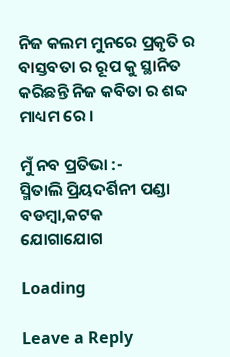ନିଜ କଲମ ମୁନରେ ପ୍ରକୃତି ର ବାସ୍ତବତା ର ରୂପ କୁ ସ୍ଥାନିତ କରିଛନ୍ତି ନିଜ କବିତା ର ଶବ୍ଦ ମାଧ୍ୟମ ରେ ।

ମୁଁ ନବ ପ୍ରତିଭା :-
ସ୍ମିତାଲି ପ୍ରିୟଦର୍ଶିନୀ ପଣ୍ଡା
ବଡମ୍ବା,କଟକ
ଯୋଗାଯୋଗ

Loading

Leave a Reply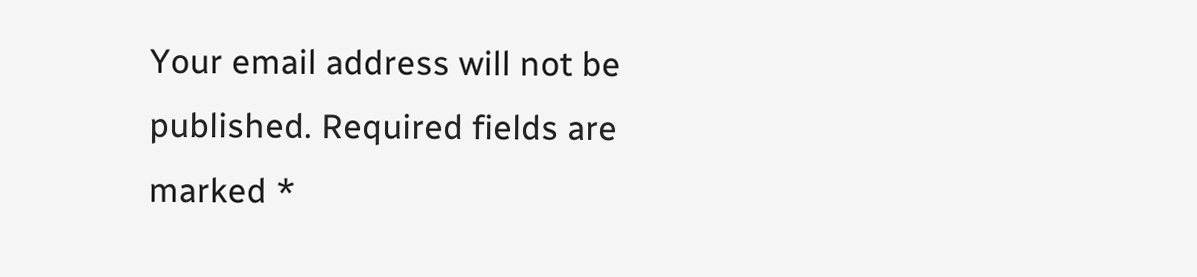Your email address will not be published. Required fields are marked *